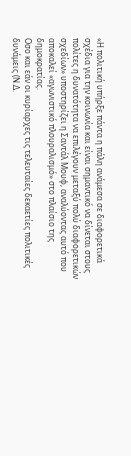«Η πολιτική υπήρξε πάντα η πάλη ανάμεσα σε διαφορετικά σχέδια για την κοινωνία και είναι σημαντικό να δίνεται στους πολίτες η δυνατότητα να επιλέγουν μεταξύ πολύ διαφορετικών σχεδίων» υποστηρίζει η Σαντάλ Μουφ, αναλύοντας αυτό που αποκαλεί «αγωνιστικό πλουραλισμό» στο πλαίσιο της δημοκρατίας.
Οσο και εάν οι κυρίαρχες τις τελευταίες δεκαετίες πολιτικές δυνάμεις (Ν.Δ.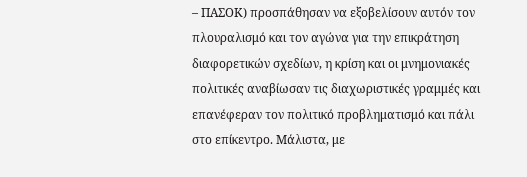– ΠΑΣΟΚ) προσπάθησαν να εξοβελίσουν αυτόν τον πλουραλισμό και τον αγώνα για την επικράτηση διαφορετικών σχεδίων, η κρίση και οι μνημονιακές πολιτικές αναβίωσαν τις διαχωριστικές γραμμές και επανέφεραν τον πολιτικό προβληματισμό και πάλι στο επίκεντρο. Μάλιστα, με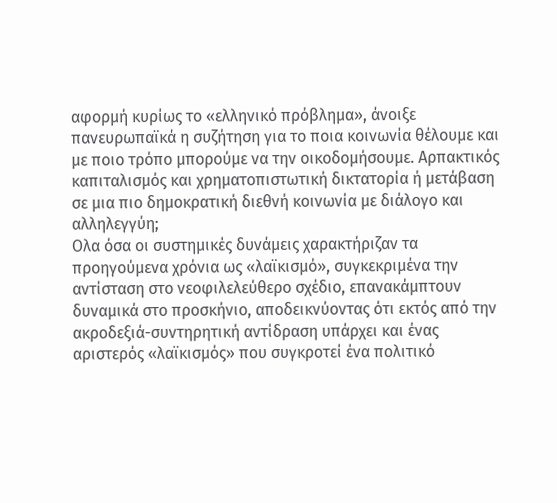αφορμή κυρίως το «ελληνικό πρόβλημα», άνοιξε πανευρωπαϊκά η συζήτηση για το ποια κοινωνία θέλουμε και με ποιο τρόπο μπορούμε να την οικοδομήσουμε. Αρπακτικός καπιταλισμός και χρηματοπιστωτική δικτατορία ή μετάβαση σε μια πιο δημοκρατική διεθνή κοινωνία με διάλογο και αλληλεγγύη;
Ολα όσα οι συστημικές δυνάμεις χαρακτήριζαν τα προηγούμενα χρόνια ως «λαϊκισμό», συγκεκριμένα την αντίσταση στο νεοφιλελεύθερο σχέδιο, επανακάμπτουν δυναμικά στο προσκήνιο, αποδεικνύοντας ότι εκτός από την ακροδεξιά-συντηρητική αντίδραση υπάρχει και ένας αριστερός «λαϊκισμός» που συγκροτεί ένα πολιτικό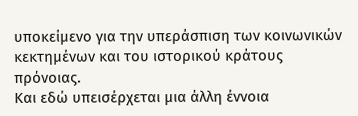υποκείμενο για την υπεράσπιση των κοινωνικών κεκτημένων και του ιστορικού κράτους πρόνοιας.
Και εδώ υπεισέρχεται μια άλλη έννοια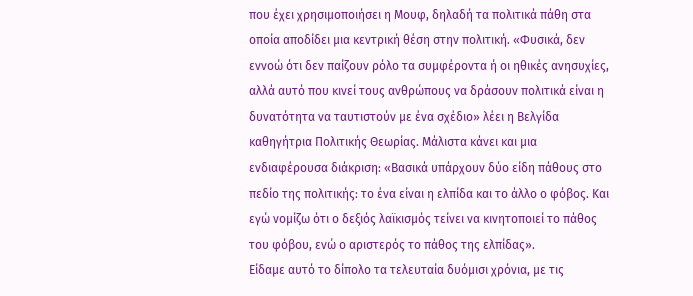που έχει χρησιμοποιήσει η Μουφ, δηλαδή τα πολιτικά πάθη στα οποία αποδίδει μια κεντρική θέση στην πολιτική. «Φυσικά, δεν εννοώ ότι δεν παίζουν ρόλο τα συμφέροντα ή οι ηθικές ανησυχίες, αλλά αυτό που κινεί τους ανθρώπους να δράσουν πολιτικά είναι η δυνατότητα να ταυτιστούν με ένα σχέδιο» λέει η Βελγίδα καθηγήτρια Πολιτικής Θεωρίας. Μάλιστα κάνει και μια ενδιαφέρουσα διάκριση: «Βασικά υπάρχουν δύο είδη πάθους στο πεδίο της πολιτικής: το ένα είναι η ελπίδα και το άλλο ο φόβος. Και εγώ νομίζω ότι ο δεξιός λαϊκισμός τείνει να κινητοποιεί το πάθος του φόβου, ενώ ο αριστερός το πάθος της ελπίδας».
Είδαμε αυτό το δίπολο τα τελευταία δυόμισι χρόνια, με τις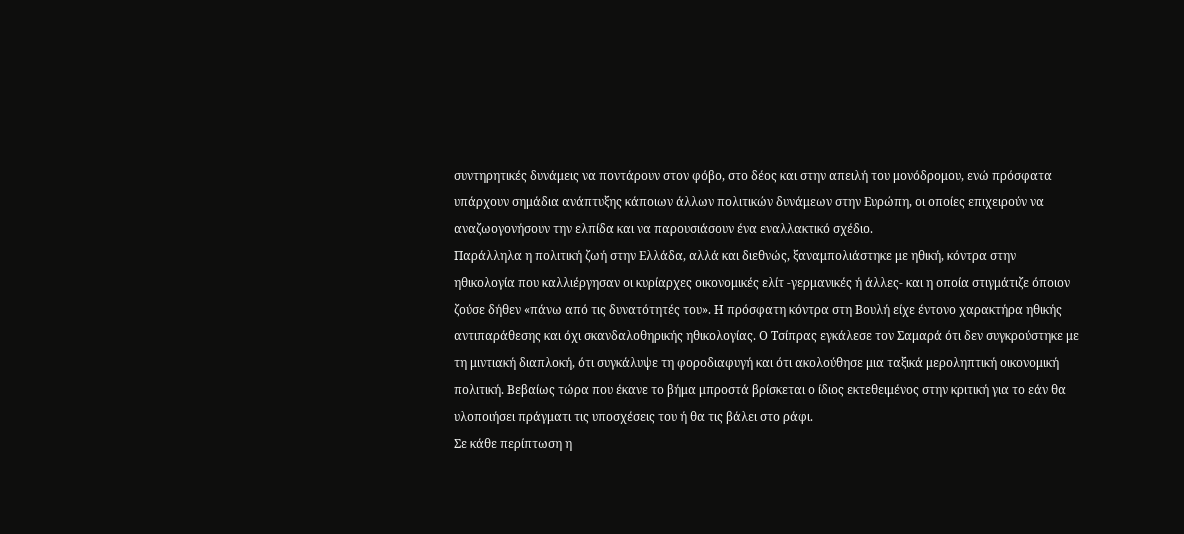συντηρητικές δυνάμεις να ποντάρουν στον φόβο, στο δέος και στην απειλή του μονόδρομου, ενώ πρόσφατα υπάρχουν σημάδια ανάπτυξης κάποιων άλλων πολιτικών δυνάμεων στην Ευρώπη, οι οποίες επιχειρούν να αναζωογονήσουν την ελπίδα και να παρουσιάσουν ένα εναλλακτικό σχέδιο.
Παράλληλα η πολιτική ζωή στην Ελλάδα, αλλά και διεθνώς, ξαναμπολιάστηκε με ηθική, κόντρα στην ηθικολογία που καλλιέργησαν οι κυρίαρχες οικονομικές ελίτ -γερμανικές ή άλλες- και η οποία στιγμάτιζε όποιον ζούσε δήθεν «πάνω από τις δυνατότητές του». Η πρόσφατη κόντρα στη Βουλή είχε έντονο χαρακτήρα ηθικής αντιπαράθεσης και όχι σκανδαλοθηρικής ηθικολογίας. Ο Τσίπρας εγκάλεσε τον Σαμαρά ότι δεν συγκρούστηκε με τη μιντιακή διαπλοκή, ότι συγκάλυψε τη φοροδιαφυγή και ότι ακολούθησε μια ταξικά μεροληπτική οικονομική πολιτική. Βεβαίως τώρα που έκανε το βήμα μπροστά βρίσκεται ο ίδιος εκτεθειμένος στην κριτική για το εάν θα υλοποιήσει πράγματι τις υποσχέσεις του ή θα τις βάλει στο ράφι.
Σε κάθε περίπτωση η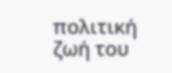πολιτική ζωή του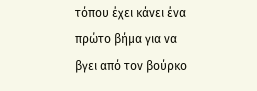τόπου έχει κάνει ένα πρώτο βήμα για να βγει από τον βούρκο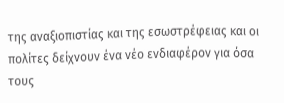της αναξιοπιστίας και της εσωστρέφειας και οι πολίτες δείχνουν ένα νέο ενδιαφέρον για όσα τους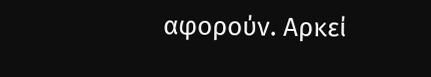αφορούν. Αρκεί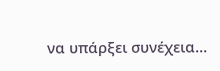να υπάρξει συνέχεια…